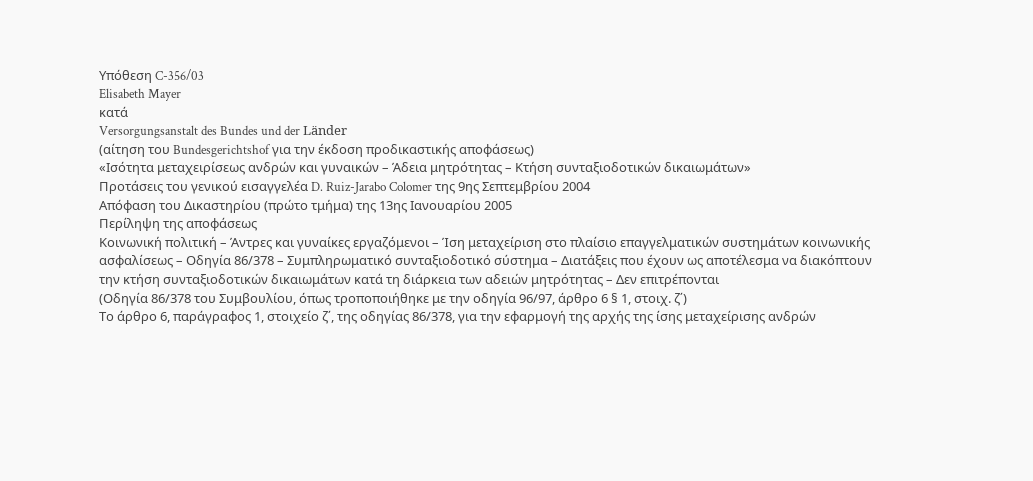Υπόθεση C-356/03
Elisabeth Mayer
κατά
Versorgungsanstalt des Bundes und der Länder
(αίτηση του Bundesgerichtshof για την έκδοση προδικαστικής αποφάσεως)
«Ισότητα μεταχειρίσεως ανδρών και γυναικών – Άδεια μητρότητας – Κτήση συνταξιοδοτικών δικαιωμάτων»
Προτάσεις του γενικού εισαγγελέα D. Ruiz-Jarabo Colomer της 9ης Σεπτεμβρίου 2004
Απόφαση του Δικαστηρίου (πρώτο τμήμα) της 13ης Ιανουαρίου 2005
Περίληψη της αποφάσεως
Κοινωνική πολιτική – Άντρες και γυναίκες εργαζόμενοι – Ίση μεταχείριση στο πλαίσιο επαγγελματικών συστημάτων κοινωνικής ασφαλίσεως – Οδηγία 86/378 – Συμπληρωματικό συνταξιοδοτικό σύστημα – Διατάξεις που έχουν ως αποτέλεσμα να διακόπτουν την κτήση συνταξιοδοτικών δικαιωμάτων κατά τη διάρκεια των αδειών μητρότητας – Δεν επιτρέπονται
(Οδηγία 86/378 του Συμβουλίου, όπως τροποποιήθηκε με την οδηγία 96/97, άρθρο 6 § 1, στοιχ. ζ΄)
Το άρθρο 6, παράγραφος 1, στοιχείο ζ΄, της οδηγίας 86/378, για την εφαρμογή της αρχής της ίσης μεταχείρισης ανδρών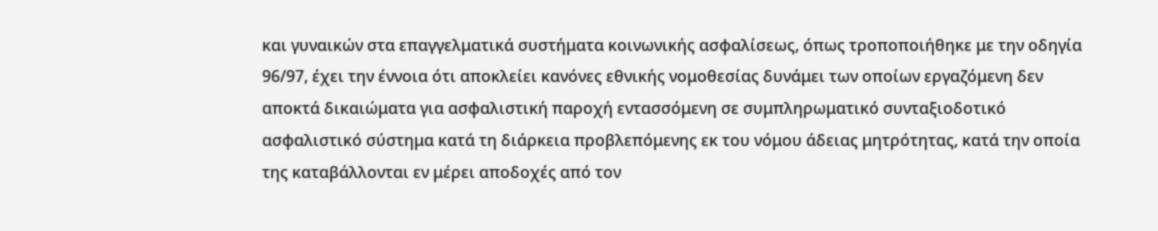και γυναικών στα επαγγελματικά συστήματα κοινωνικής ασφαλίσεως, όπως τροποποιήθηκε με την οδηγία 96/97, έχει την έννοια ότι αποκλείει κανόνες εθνικής νομοθεσίας δυνάμει των οποίων εργαζόμενη δεν αποκτά δικαιώματα για ασφαλιστική παροχή εντασσόμενη σε συμπληρωματικό συνταξιοδοτικό ασφαλιστικό σύστημα κατά τη διάρκεια προβλεπόμενης εκ του νόμου άδειας μητρότητας, κατά την οποία της καταβάλλονται εν μέρει αποδοχές από τον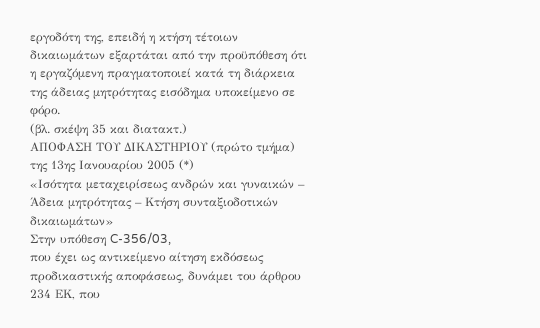εργοδότη της, επειδή η κτήση τέτοιων δικαιωμάτων εξαρτάται από την προϋπόθεση ότι η εργαζόμενη πραγματοποιεί κατά τη διάρκεια της άδειας μητρότητας εισόδημα υποκείμενο σε φόρο.
(βλ. σκέψη 35 και διατακτ.)
ΑΠΟΦΑΣΗ ΤΟΥ ΔΙΚΑΣΤΗΡΙΟΥ (πρώτο τμήμα)
της 13ης Ιανουαρίου 2005 (*)
«Ισότητα μεταχειρίσεως ανδρών και γυναικών – Άδεια μητρότητας – Κτήση συνταξιοδοτικών δικαιωμάτων»
Στην υπόθεση C-356/03,
που έχει ως αντικείμενο αίτηση εκδόσεως προδικαστικής αποφάσεως, δυνάμει του άρθρου 234 ΕΚ, που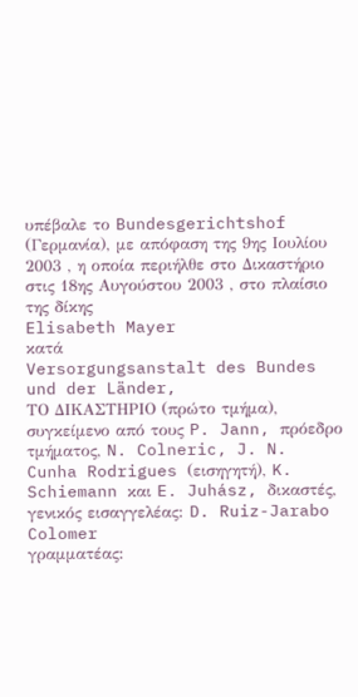υπέβαλε το Bundesgerichtshof (Γερμανία), με απόφαση της 9ης Ιουλίου 2003 , η οποία περιήλθε στο Δικαστήριο στις 18ης Αυγούστου 2003 , στο πλαίσιο της δίκης
Elisabeth Mayer
κατά
Versorgungsanstalt des Bundes und der Länder,
ΤΟ ΔΙΚΑΣΤΗΡΙΟ (πρώτο τμήμα),
συγκείμενο από τους P. Jann, πρόεδρο τμήματος, N. Colneric, J. N. Cunha Rodrigues (εισηγητή), K. Schiemann και E. Juhász, δικαστές,
γενικός εισαγγελέας: D. Ruiz-Jarabo Colomer
γραμματέας: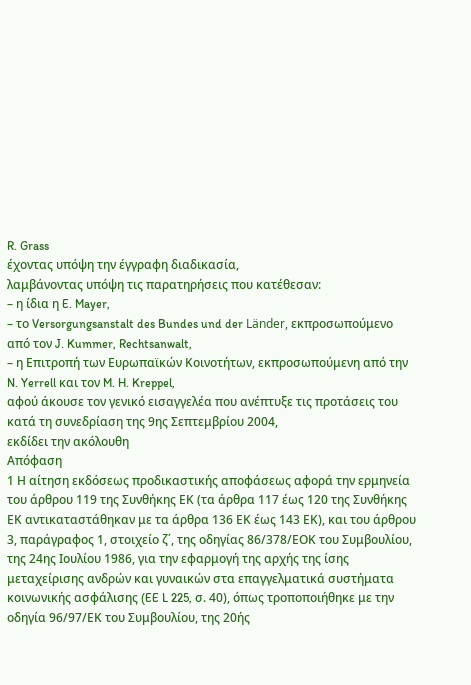R. Grass
έχοντας υπόψη την έγγραφη διαδικασία,
λαμβάνοντας υπόψη τις παρατηρήσεις που κατέθεσαν:
– η ίδια η E. Mayer,
– το Versorgungsanstalt des Bundes und der Länder, εκπροσωπούμενο από τον J. Kummer, Rechtsanwalt,
– η Επιτροπή των Ευρωπαϊκών Κοινοτήτων, εκπροσωπούμενη από την N. Yerrell και τον M. H. Kreppel,
αφού άκουσε τον γενικό εισαγγελέα που ανέπτυξε τις προτάσεις του κατά τη συνεδρίαση της 9ης Σεπτεμβρίου 2004,
εκδίδει την ακόλουθη
Απόφαση
1 Η αίτηση εκδόσεως προδικαστικής αποφάσεως αφορά την ερμηνεία του άρθρου 119 της Συνθήκης ΕΚ (τα άρθρα 117 έως 120 της Συνθήκης ΕΚ αντικαταστάθηκαν με τα άρθρα 136 ΕΚ έως 143 ΕΚ), και του άρθρου 3, παράγραφος 1, στοιχείο ζ΄, της οδηγίας 86/378/ΕΟΚ του Συμβουλίου, της 24ης Ιουλίου 1986, για την εφαρμογή της αρχής της ίσης μεταχείρισης ανδρών και γυναικών στα επαγγελματικά συστήματα κοινωνικής ασφάλισης (EE L 225, σ. 40), όπως τροποποιήθηκε με την οδηγία 96/97/ΕΚ του Συμβουλίου, της 20ής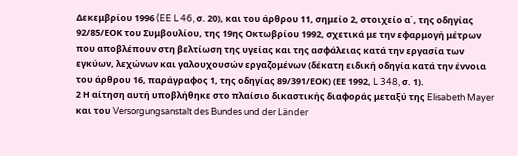Δεκεμβρίου 1996 (EE L 46, σ. 20), και του άρθρου 11, σημείο 2, στοιχείο α΄, της οδηγίας 92/85/ΕΟΚ του Συμβουλίου, της 19ης Οκτωβρίου 1992, σχετικά με την εφαρμογή μέτρων που αποβλέπουν στη βελτίωση της υγείας και της ασφάλειας κατά την εργασία των εγκύων, λεχώνων και γαλουχουσών εργαζομένων (δέκατη ειδική οδηγία κατά την έννοια του άρθρου 16, παράγραφος 1, της οδηγίας 89/391/ΕΟΚ) (ΕΕ 1992, L 348, σ. 1).
2 Η αίτηση αυτή υποβλήθηκε στο πλαίσιο δικαστικής διαφοράς μεταξύ της Elisabeth Mayer και του Versorgungsanstalt des Bundes und der Länder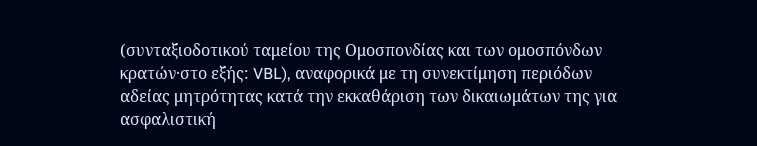(συνταξιοδοτικού ταμείου της Ομοσπονδίας και των ομοσπόνδων κρατών·στο εξής: VBL), αναφορικά με τη συνεκτίμηση περιόδων αδείας μητρότητας κατά την εκκαθάριση των δικαιωμάτων της για ασφαλιστική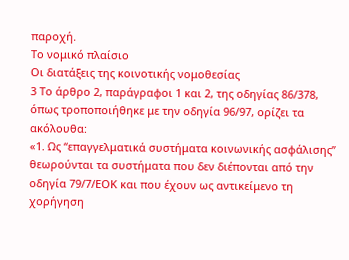παροχή.
Το νομικό πλαίσιο
Οι διατάξεις της κοινοτικής νομοθεσίας
3 Το άρθρο 2, παράγραφοι 1 και 2, της οδηγίας 86/378, όπως τροποποιήθηκε με την οδηγία 96/97, ορίζει τα ακόλουθα:
«1. Ως “επαγγελματικά συστήματα κοινωνικής ασφάλισης” θεωρούνται τα συστήματα που δεν διέπονται από την οδηγία 79/7/ΕΟΚ και που έχουν ως αντικείμενο τη χορήγηση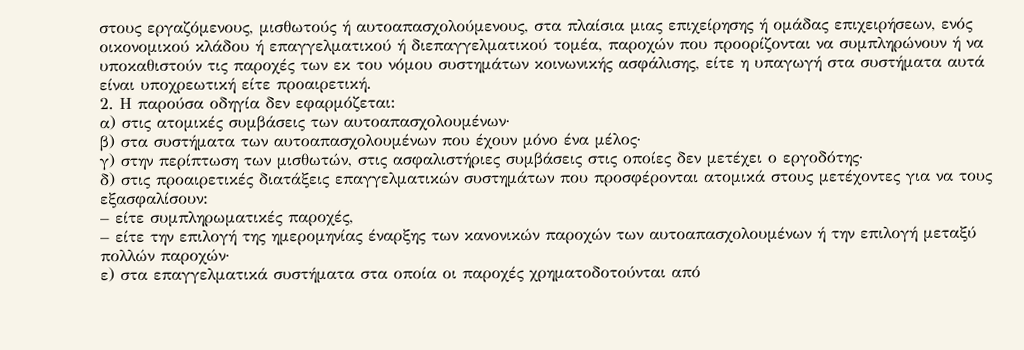στους εργαζόμενους, μισθωτούς ή αυτοαπασχολούμενους, στα πλαίσια μιας επιχείρησης ή ομάδας επιχειρήσεων, ενός οικονομικού κλάδου ή επαγγελματικού ή διεπαγγελματικού τομέα, παροχών που προορίζονται να συμπληρώνουν ή να υποκαθιστούν τις παροχές των εκ του νόμου συστημάτων κοινωνικής ασφάλισης, είτε η υπαγωγή στα συστήματα αυτά είναι υποχρεωτική είτε προαιρετική.
2. Η παρούσα οδηγία δεν εφαρμόζεται:
α) στις ατομικές συμβάσεις των αυτοαπασχολουμένων·
β) στα συστήματα των αυτοαπασχολουμένων που έχουν μόνο ένα μέλος·
γ) στην περίπτωση των μισθωτών, στις ασφαλιστήριες συμβάσεις στις οποίες δεν μετέχει ο εργοδότης·
δ) στις προαιρετικές διατάξεις επαγγελματικών συστημάτων που προσφέρονται ατομικά στους μετέχοντες για να τους εξασφαλίσουν:
– είτε συμπληρωματικές παροχές,
– είτε την επιλογή της ημερομηνίας έναρξης των κανονικών παροχών των αυτοαπασχολουμένων ή την επιλογή μεταξύ πολλών παροχών·
ε) στα επαγγελματικά συστήματα στα οποία οι παροχές χρηματοδοτούνται από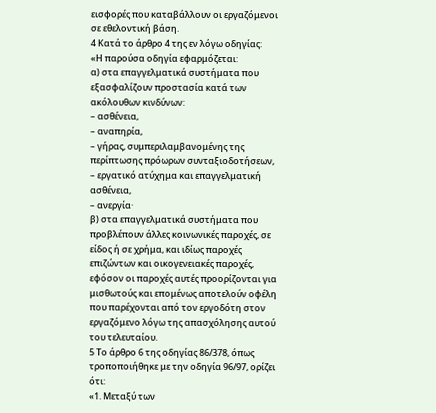εισφορές που καταβάλλουν οι εργαζόμενοι σε εθελοντική βάση.
4 Κατά το άρθρο 4 της εν λόγω οδηγίας:
«Η παρούσα οδηγία εφαρμόζεται:
α) στα επαγγελματικά συστήματα που εξασφαλίζουν προστασία κατά των ακόλουθων κινδύνων:
– ασθένεια,
– αναπηρία,
– γήρας, συμπεριλαμβανομένης της περίπτωσης πρόωρων συνταξιοδοτήσεων,
– εργατικό ατύχημα και επαγγελματική ασθένεια,
– ανεργία·
β) στα επαγγελματικά συστήματα που προβλέπουν άλλες κοινωνικές παροχές, σε είδος ή σε χρήμα, και ιδίως παροχές επιζώντων και οικογενειακές παροχές, εφόσον οι παροχές αυτές προορίζονται για μισθωτούς και επομένως αποτελούν οφέλη που παρέχονται από τον εργοδότη στον εργαζόμενο λόγω της απασχόλησης αυτού του τελευταίου.
5 Το άρθρο 6 της οδηγίας 86/378, όπως τροποποιήθηκε με την οδηγία 96/97, ορίζει ότι:
«1. Μεταξύ των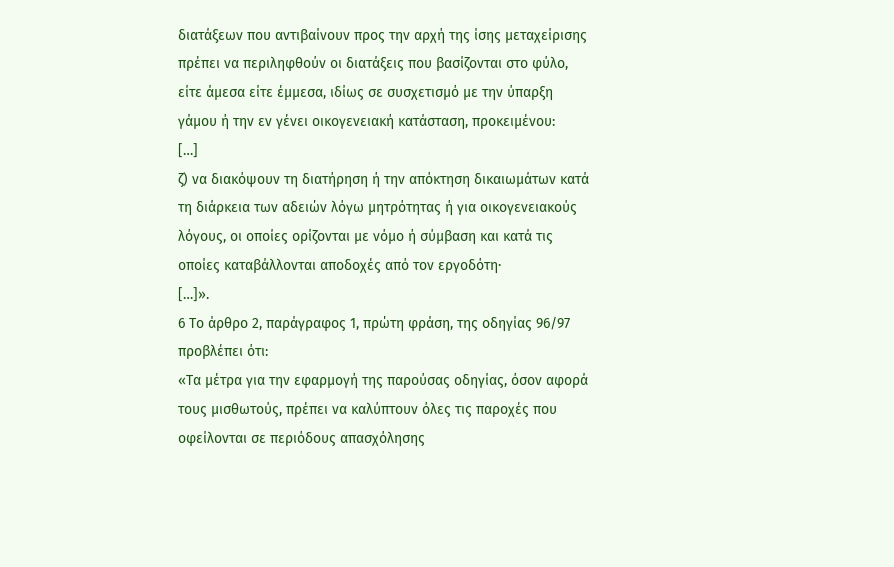διατάξεων που αντιβαίνουν προς την αρχή της ίσης μεταχείρισης πρέπει να περιληφθούν οι διατάξεις που βασίζονται στο φύλο, είτε άμεσα είτε έμμεσα, ιδίως σε συσχετισμό με την ύπαρξη γάμου ή την εν γένει οικογενειακή κατάσταση, προκειμένου:
[…]
ζ) να διακόψουν τη διατήρηση ή την απόκτηση δικαιωμάτων κατά τη διάρκεια των αδειών λόγω μητρότητας ή για οικογενειακούς λόγους, οι οποίες ορίζονται με νόμο ή σύμβαση και κατά τις οποίες καταβάλλονται αποδοχές από τον εργοδότη·
[…]».
6 Το άρθρο 2, παράγραφος 1, πρώτη φράση, της οδηγίας 96/97 προβλέπει ότι:
«Τα μέτρα για την εφαρμογή της παρούσας οδηγίας, όσον αφορά τους μισθωτούς, πρέπει να καλύπτουν όλες τις παροχές που οφείλονται σε περιόδους απασχόλησης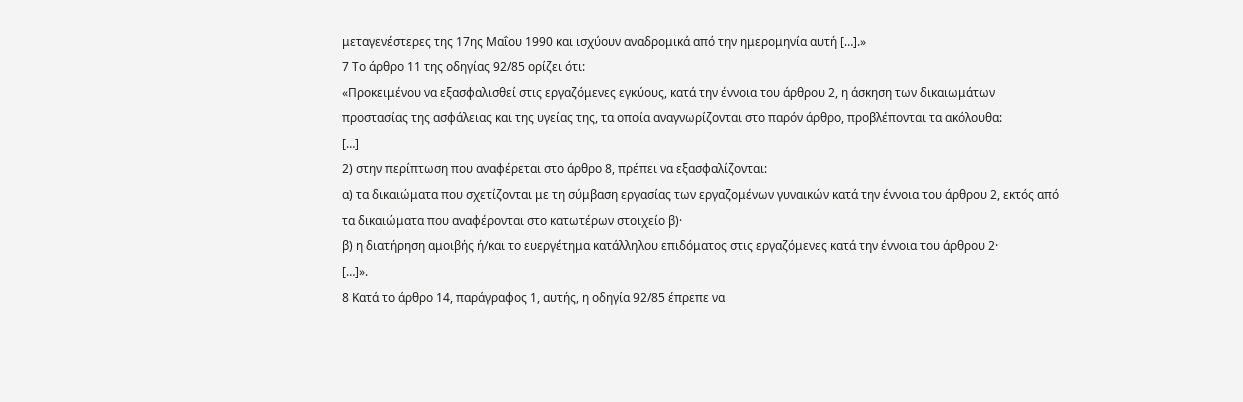μεταγενέστερες της 17ης Μαΐου 1990 και ισχύουν αναδρομικά από την ημερομηνία αυτή […].»
7 Το άρθρο 11 της οδηγίας 92/85 ορίζει ότι:
«Προκειμένου να εξασφαλισθεί στις εργαζόμενες εγκύους, κατά την έννοια του άρθρου 2, η άσκηση των δικαιωμάτων προστασίας της ασφάλειας και της υγείας της, τα οποία αναγνωρίζονται στο παρόν άρθρο, προβλέπονται τα ακόλουθα:
[…]
2) στην περίπτωση που αναφέρεται στο άρθρο 8, πρέπει να εξασφαλίζονται:
α) τα δικαιώματα που σχετίζονται με τη σύμβαση εργασίας των εργαζομένων γυναικών κατά την έννοια του άρθρου 2, εκτός από τα δικαιώματα που αναφέρονται στο κατωτέρων στοιχείο β)·
β) η διατήρηση αμοιβής ή/και το ευεργέτημα κατάλληλου επιδόματος στις εργαζόμενες κατά την έννοια του άρθρου 2·
[…]».
8 Κατά το άρθρο 14, παράγραφος 1, αυτής, η οδηγία 92/85 έπρεπε να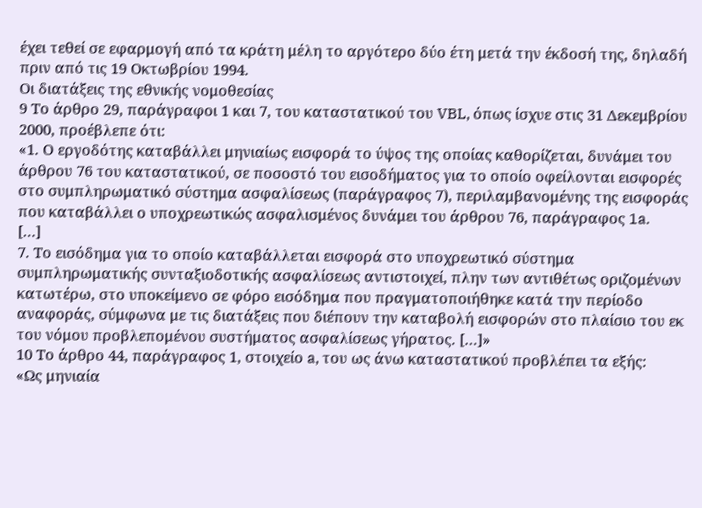έχει τεθεί σε εφαρμογή από τα κράτη μέλη το αργότερο δύο έτη μετά την έκδοσή της, δηλαδή πριν από τις 19 Οκτωβρίου 1994.
Οι διατάξεις της εθνικής νομοθεσίας
9 Το άρθρο 29, παράγραφοι 1 και 7, του καταστατικού του VBL, όπως ίσχυε στις 31 Δεκεμβρίου 2000, προέβλεπε ότι:
«1. Ο εργοδότης καταβάλλει μηνιαίως εισφορά το ύψος της οποίας καθορίζεται, δυνάμει του άρθρου 76 του καταστατικού, σε ποσοστό του εισοδήματος για το οποίο οφείλονται εισφορές στο συμπληρωματικό σύστημα ασφαλίσεως (παράγραφος 7), περιλαμβανομένης της εισφοράς που καταβάλλει ο υποχρεωτικώς ασφαλισμένος δυνάμει του άρθρου 76, παράγραφος 1a.
[…]
7. Το εισόδημα για το οποίο καταβάλλεται εισφορά στο υποχρεωτικό σύστημα συμπληρωματικής συνταξιοδοτικής ασφαλίσεως αντιστοιχεί, πλην των αντιθέτως οριζομένων κατωτέρω, στο υποκείμενο σε φόρο εισόδημα που πραγματοποιήθηκε κατά την περίοδο αναφοράς, σύμφωνα με τις διατάξεις που διέπουν την καταβολή εισφορών στο πλαίσιο του εκ του νόμου προβλεπομένου συστήματος ασφαλίσεως γήρατος. […]»
10 Το άρθρο 44, παράγραφος 1, στοιχείο a, του ως άνω καταστατικού προβλέπει τα εξής:
«Ως μηνιαία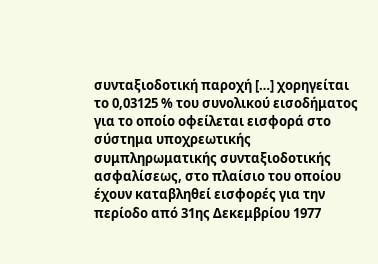συνταξιοδοτική παροχή […] χορηγείται το 0,03125 % του συνολικού εισοδήματος για το οποίο οφείλεται εισφορά στο σύστημα υποχρεωτικής συμπληρωματικής συνταξιοδοτικής ασφαλίσεως, στο πλαίσιο του οποίου έχουν καταβληθεί εισφορές για την περίοδο από 31ης Δεκεμβρίου 1977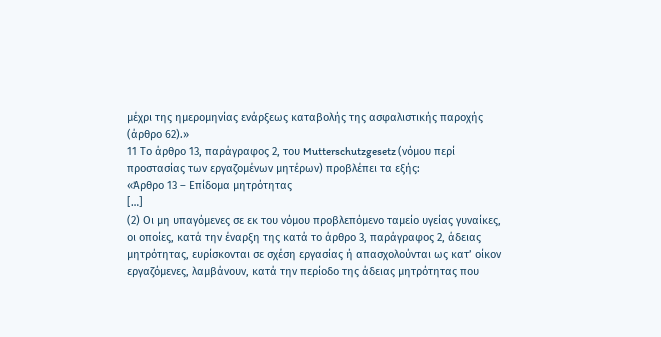μέχρι της ημερομηνίας ενάρξεως καταβολής της ασφαλιστικής παροχής (άρθρο 62).»
11 Το άρθρο 13, παράγραφος 2, του Mutterschutzgesetz (νόμου περί προστασίας των εργαζομένων μητέρων) προβλέπει τα εξής:
«Άρθρο 13 – Επίδομα μητρότητας
[…]
(2) Οι μη υπαγόμενες σε εκ του νόμου προβλεπόμενο ταμείο υγείας γυναίκες, οι οποίες, κατά την έναρξη της κατά το άρθρο 3, παράγραφος 2, άδειας μητρότητας, ευρίσκονται σε σχέση εργασίας ή απασχολούνται ως κατ’ οίκον εργαζόμενες, λαμβάνουν, κατά την περίοδο της άδειας μητρότητας που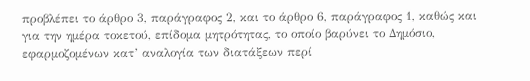προβλέπει το άρθρο 3, παράγραφος 2, και το άρθρο 6, παράγραφος 1, καθώς και για την ημέρα τοκετού, επίδομα μητρότητας, το οποίο βαρύνει το Δημόσιο, εφαρμοζομένων κατ’ αναλογία των διατάξεων περί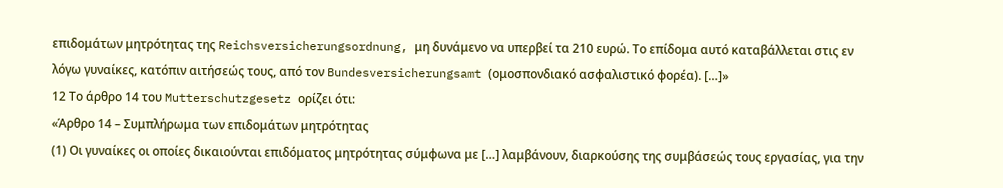επιδομάτων μητρότητας της Reichsversicherungsordnung, μη δυνάμενο να υπερβεί τα 210 ευρώ. Το επίδομα αυτό καταβάλλεται στις εν λόγω γυναίκες, κατόπιν αιτήσεώς τους, από τον Bundesversicherungsamt (ομοσπονδιακό ασφαλιστικό φορέα). […]»
12 Το άρθρο 14 του Mutterschutzgesetz ορίζει ότι:
«Άρθρο 14 – Συμπλήρωμα των επιδομάτων μητρότητας
(1) Οι γυναίκες οι οποίες δικαιούνται επιδόματος μητρότητας σύμφωνα με […] λαμβάνουν, διαρκούσης της συμβάσεώς τους εργασίας, για την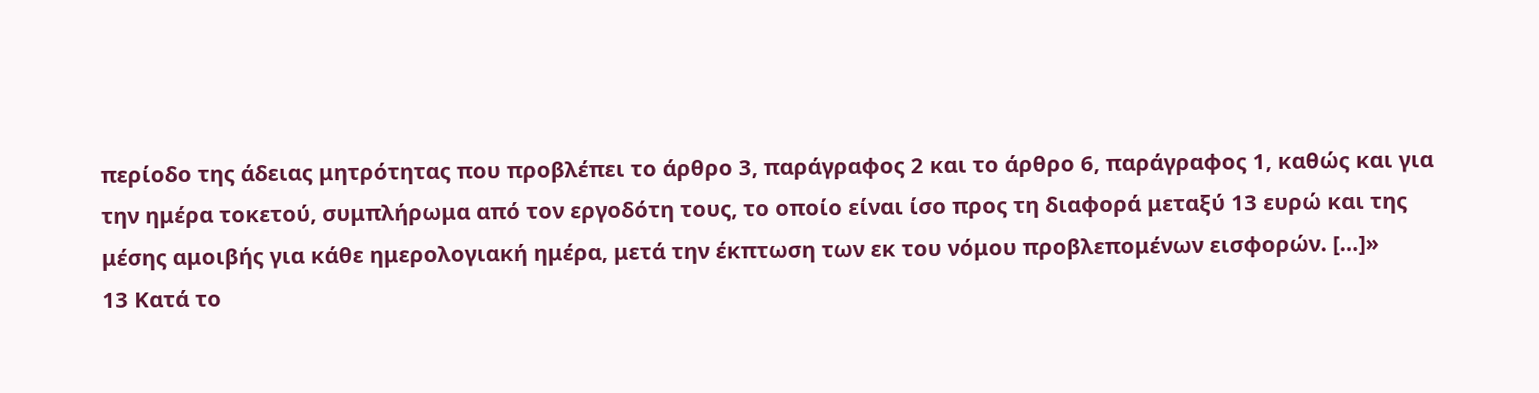περίοδο της άδειας μητρότητας που προβλέπει το άρθρο 3, παράγραφος 2 και το άρθρο 6, παράγραφος 1, καθώς και για την ημέρα τοκετού, συμπλήρωμα από τον εργοδότη τους, το οποίο είναι ίσο προς τη διαφορά μεταξύ 13 ευρώ και της μέσης αμοιβής για κάθε ημερολογιακή ημέρα, μετά την έκπτωση των εκ του νόμου προβλεπομένων εισφορών. […]»
13 Κατά το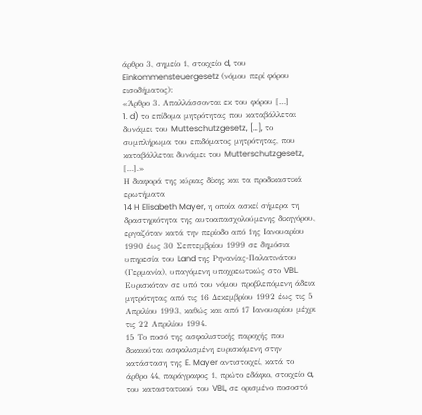άρθρο 3, σημείο 1, στοιχείο d, του Einkommensteuergesetz (νόμου περί φόρου εισοδήματος):
«Άρθρο 3. Απαλλάσσονται εκ του φόρου […]
1. d) το επίδομα μητρότητας που καταβάλλεται δυνάμει του Mutteschutzgesetz, […], το συμπλήρωμα του επιδόματος μητρότητας, που καταβάλλεται δυνάμει του Mutterschutzgesetz, […].»
Η διαφορά της κύριας δίκης και τα προδικαστικά ερωτήματα
14 H Elisabeth Mayer, η οποία ασκεί σήμερα τη δραστηριότητα της αυτοαπασχολούμενης δικηγόρου, εργαζόταν κατά την περίοδο από 1ης Ιανουαρίου 1990 έως 30 Σεπτεμβρίου 1999 σε δημόσια υπηρεσία του Land της Ρηνανίας-Παλατινάτου (Γερμανία), υπαγόμενη υποχρεωτικώς στο VBL. Ευρισκόταν σε υπό του νόμου προβλεπόμενη άδεια μητρότητας από τις 16 Δεκεμβρίου 1992 έως τις 5 Απριλίου 1993, καθώς και από 17 Ιανουαρίου μέχρι τις 22 Απριλίου 1994.
15 Το ποσό της ασφαλιστικής παροχής που δικαιούται ασφαλισμένη ευρισκόμενη στην κατάσταση της E. Mayer αντιστοιχεί, κατά το άρθρο 44, παράγραφος 1, πρώτο εδάφιο, στοιχείο a, του καταστατικού του VBL, σε ορισμένο ποσοστό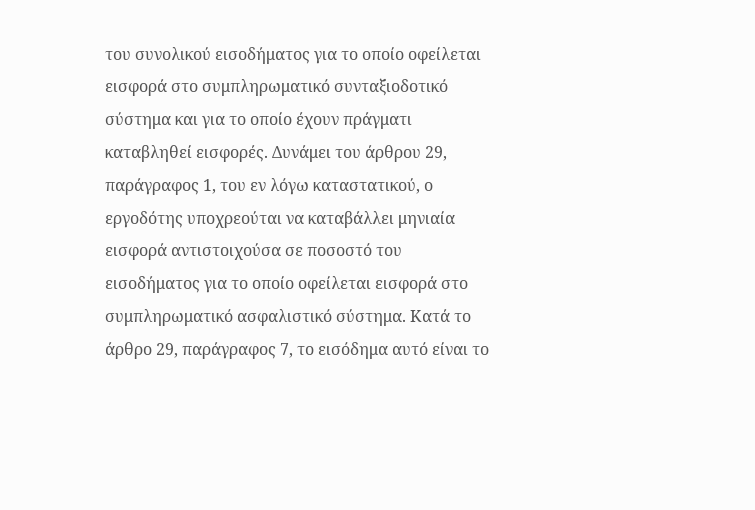του συνολικού εισοδήματος για το οποίο οφείλεται εισφορά στο συμπληρωματικό συνταξιοδοτικό σύστημα και για το οποίο έχουν πράγματι καταβληθεί εισφορές. Δυνάμει του άρθρου 29, παράγραφος 1, του εν λόγω καταστατικού, ο εργοδότης υποχρεούται να καταβάλλει μηνιαία εισφορά αντιστοιχούσα σε ποσοστό του εισοδήματος για το οποίο οφείλεται εισφορά στο συμπληρωματικό ασφαλιστικό σύστημα. Κατά το άρθρο 29, παράγραφος 7, το εισόδημα αυτό είναι το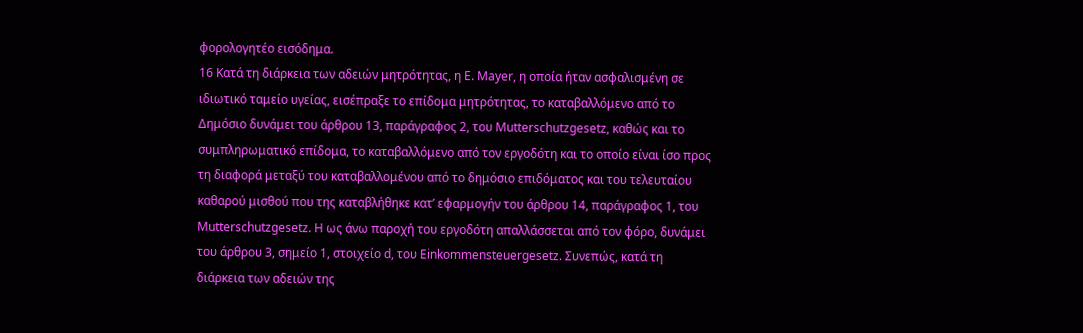φορολογητέο εισόδημα.
16 Κατά τη διάρκεια των αδειών μητρότητας, η E. Mayer, η οποία ήταν ασφαλισμένη σε ιδιωτικό ταμείο υγείας, εισέπραξε το επίδομα μητρότητας, το καταβαλλόμενο από το Δημόσιο δυνάμει του άρθρου 13, παράγραφος 2, του Mutterschutzgesetz, καθώς και το συμπληρωματικό επίδομα, το καταβαλλόμενο από τον εργοδότη και το οποίο είναι ίσο προς τη διαφορά μεταξύ του καταβαλλομένου από το δημόσιο επιδόματος και του τελευταίου καθαρού μισθού που της καταβλήθηκε κατ’ εφαρμογήν του άρθρου 14, παράγραφος 1, του Mutterschutzgesetz. Η ως άνω παροχή του εργοδότη απαλλάσσεται από τον φόρο, δυνάμει του άρθρου 3, σημείο 1, στοιχείο d, του Einkommensteuergesetz. Συνεπώς, κατά τη διάρκεια των αδειών της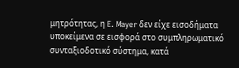μητρότητας, η E. Mayer δεν είχε εισοδήματα υποκείμενα σε εισφορά στο συμπληρωματικό συνταξιοδοτικό σύστημα, κατά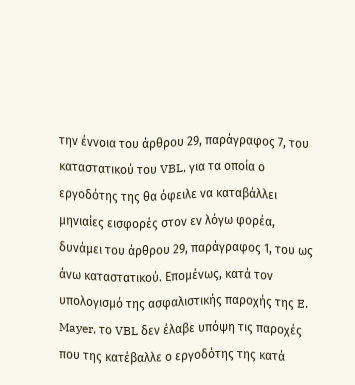την έννοια του άρθρου 29, παράγραφος 7, του καταστατικού του VBL, για τα οποία ο εργοδότης της θα όφειλε να καταβάλλει μηνιαίες εισφορές στον εν λόγω φορέα, δυνάμει του άρθρου 29, παράγραφος 1, του ως άνω καταστατικού. Επομένως, κατά τον υπολογισμό της ασφαλιστικής παροχής της E. Mayer, το VBL δεν έλαβε υπόψη τις παροχές που της κατέβαλλε ο εργοδότης της κατά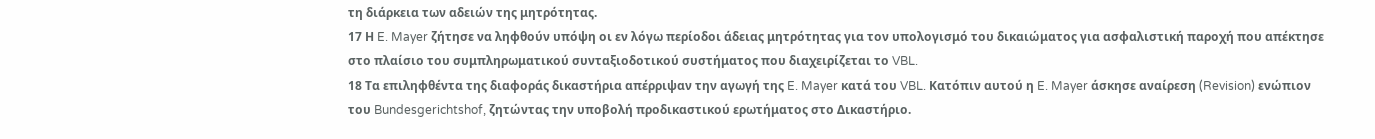τη διάρκεια των αδειών της μητρότητας.
17 Η E. Mayer ζήτησε να ληφθούν υπόψη οι εν λόγω περίοδοι άδειας μητρότητας για τον υπολογισμό του δικαιώματος για ασφαλιστική παροχή που απέκτησε στο πλαίσιο του συμπληρωματικού συνταξιοδοτικού συστήματος που διαχειρίζεται το VBL.
18 Τα επιληφθέντα της διαφοράς δικαστήρια απέρριψαν την αγωγή της E. Mayer κατά του VBL. Κατόπιν αυτού η E. Mayer άσκησε αναίρεση (Revision) ενώπιον του Bundesgerichtshof, ζητώντας την υποβολή προδικαστικού ερωτήματος στο Δικαστήριο.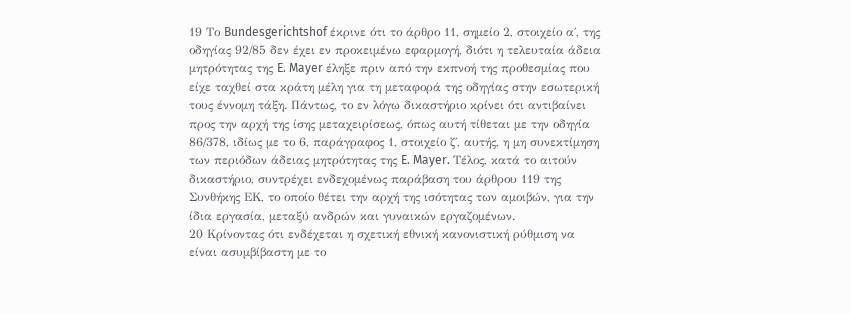19 Το Bundesgerichtshof έκρινε ότι το άρθρο 11, σημείο 2, στοιχείο α΄, της οδηγίας 92/85 δεν έχει εν προκειμένω εφαρμογή, διότι η τελευταία άδεια μητρότητας της E. Mayer έληξε πριν από την εκπνοή της προθεσμίας που είχε ταχθεί στα κράτη μέλη για τη μεταφορά της οδηγίας στην εσωτερική τους έννομη τάξη. Πάντως, το εν λόγω δικαστήριο κρίνει ότι αντιβαίνει προς την αρχή της ίσης μεταχειρίσεως, όπως αυτή τίθεται με την οδηγία 86/378, ιδίως με το 6, παράγραφος 1, στοιχείο ζ΄, αυτής, η μη συνεκτίμηση των περιόδων άδειας μητρότητας της E. Mayer. Τέλος, κατά το αιτούν δικαστήριο, συντρέχει ενδεχομένως παράβαση του άρθρου 119 της Συνθήκης ΕΚ, το οποίο θέτει την αρχή της ισότητας των αμοιβών, για την ίδια εργασία, μεταξύ ανδρών και γυναικών εργαζομένων.
20 Κρίνοντας ότι ενδέχεται η σχετική εθνική κανονιστική ρύθμιση να είναι ασυμβίβαστη με το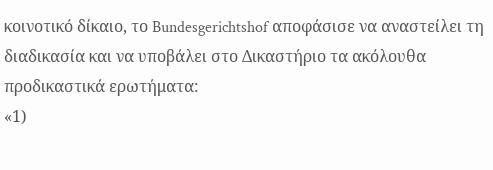κοινοτικό δίκαιο, το Bundesgerichtshof αποφάσισε να αναστείλει τη διαδικασία και να υποβάλει στο Δικαστήριο τα ακόλουθα προδικαστικά ερωτήματα:
«1)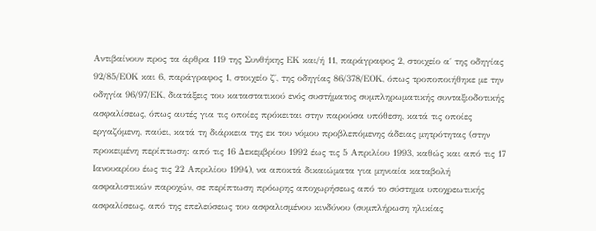Αντιβαίνουν προς τα άρθρα 119 της Συνθήκης ΕΚ και/ή 11, παράγραφος 2, στοιχείο α΄ της οδηγίας 92/85/ΕΟΚ και 6, παράγραφος 1, στοιχείο ζ΄, της οδηγίας 86/378/ΕΟΚ, όπως τροποποιήθηκε με την οδηγία 96/97/ΕΚ, διατάξεις του καταστατικού ενός συστήματος συμπληρωματικής συνταξιοδοτικής ασφαλίσεως, όπως αυτές για τις οποίες πρόκειται στην παρούσα υπόθεση, κατά τις οποίες εργαζόμενη, παύει, κατά τη διάρκεια της εκ του νόμου προβλεπόμενης άδειας μητρότητας (στην προκειμένη περίπτωση: από τις 16 Δεκεμβρίου 1992 έως τις 5 Απριλίου 1993, καθώς και από τις 17 Ιανουαρίου έως τις 22 Απριλίου 1994), να αποκτά δικαιώματα για μηνιαία καταβολή ασφαλιστικών παροχών, σε περίπτωση πρόωρης αποχωρήσεως από το σύστημα υποχρεωτικής ασφαλίσεως, από της επελεύσεως του ασφαλισμένου κινδύνου (συμπλήρωση ηλικίας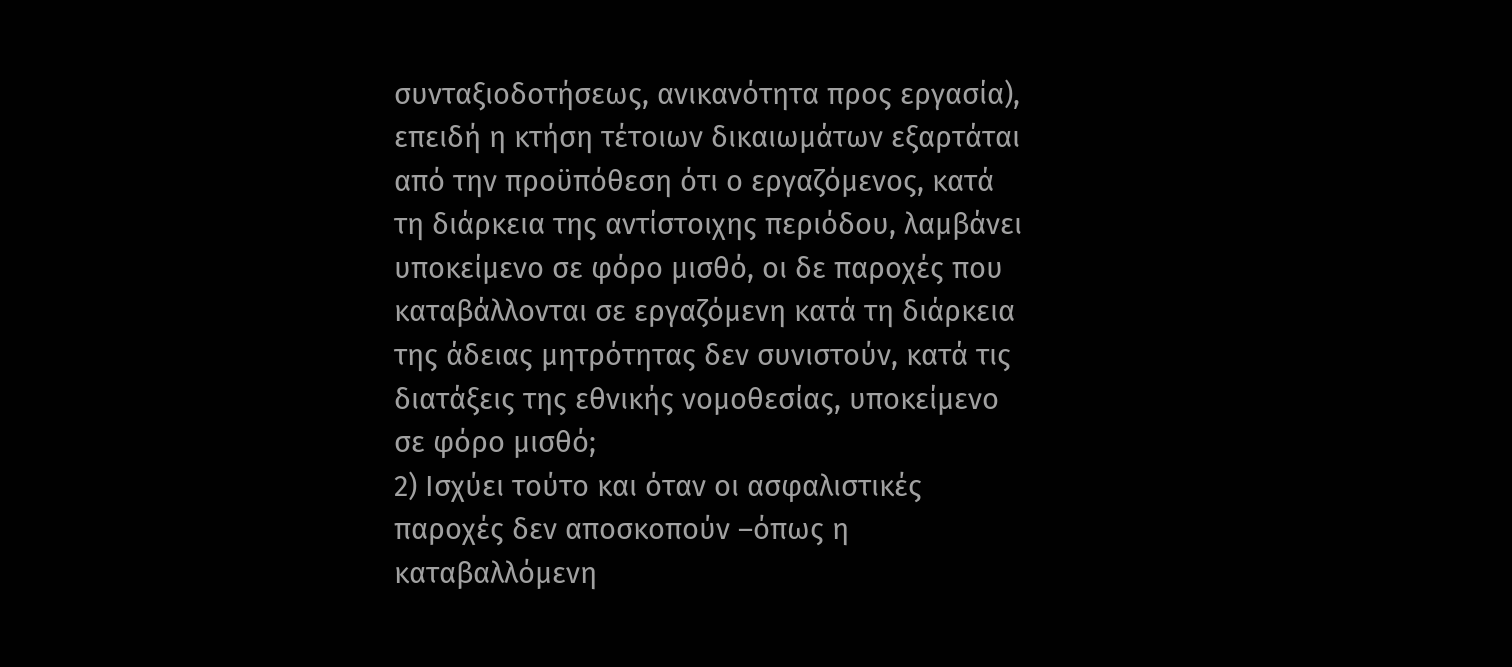συνταξιοδοτήσεως, ανικανότητα προς εργασία), επειδή η κτήση τέτοιων δικαιωμάτων εξαρτάται από την προϋπόθεση ότι ο εργαζόμενος, κατά τη διάρκεια της αντίστοιχης περιόδου, λαμβάνει υποκείμενο σε φόρο μισθό, οι δε παροχές που καταβάλλονται σε εργαζόμενη κατά τη διάρκεια της άδειας μητρότητας δεν συνιστούν, κατά τις διατάξεις της εθνικής νομοθεσίας, υποκείμενο σε φόρο μισθό;
2) Ισχύει τούτο και όταν οι ασφαλιστικές παροχές δεν αποσκοπούν –όπως η καταβαλλόμενη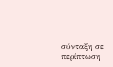σύνταξη σε περίπτωση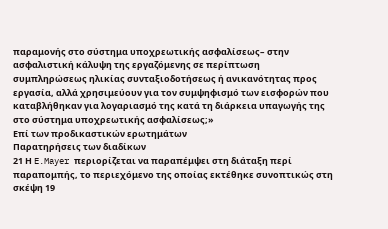παραμονής στο σύστημα υποχρεωτικής ασφαλίσεως– στην ασφαλιστική κάλυψη της εργαζόμενης σε περίπτωση συμπληρώσεως ηλικίας συνταξιοδοτήσεως ή ανικανότητας προς εργασία, αλλά χρησιμεύουν για τον συμψηφισμό των εισφορών που καταβλήθηκαν για λογαριασμό της κατά τη διάρκεια υπαγωγής της στο σύστημα υποχρεωτικής ασφαλίσεως;»
Επί των προδικαστικών ερωτημάτων
Παρατηρήσεις των διαδίκων
21 Η E.Mayer περιορίζεται να παραπέμψει στη διάταξη περί παραπομπής, το περιεχόμενο της οποίας εκτέθηκε συνοπτικώς στη σκέψη 19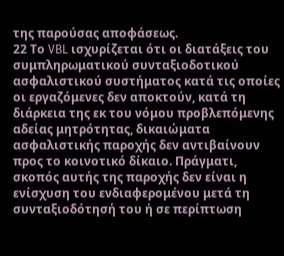της παρούσας αποφάσεως.
22 Το VBL ισχυρίζεται ότι οι διατάξεις του συμπληρωματικού συνταξιοδοτικού ασφαλιστικού συστήματος κατά τις οποίες οι εργαζόμενες δεν αποκτούν, κατά τη διάρκεια της εκ του νόμου προβλεπόμενης αδείας μητρότητας, δικαιώματα ασφαλιστικής παροχής δεν αντιβαίνουν προς το κοινοτικό δίκαιο. Πράγματι, σκοπός αυτής της παροχής δεν είναι η ενίσχυση του ενδιαφερομένου μετά τη συνταξιοδότησή του ή σε περίπτωση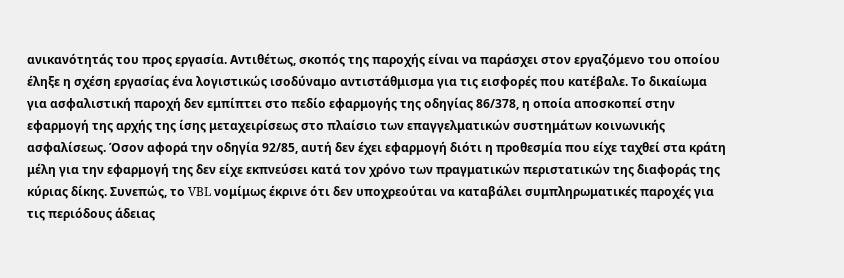ανικανότητάς του προς εργασία. Αντιθέτως, σκοπός της παροχής είναι να παράσχει στον εργαζόμενο του οποίου έληξε η σχέση εργασίας ένα λογιστικώς ισοδύναμο αντιστάθμισμα για τις εισφορές που κατέβαλε. Το δικαίωμα για ασφαλιστική παροχή δεν εμπίπτει στο πεδίο εφαρμογής της οδηγίας 86/378, η οποία αποσκοπεί στην εφαρμογή της αρχής της ίσης μεταχειρίσεως στο πλαίσιο των επαγγελματικών συστημάτων κοινωνικής ασφαλίσεως. Όσον αφορά την οδηγία 92/85, αυτή δεν έχει εφαρμογή διότι η προθεσμία που είχε ταχθεί στα κράτη μέλη για την εφαρμογή της δεν είχε εκπνεύσει κατά τον χρόνο των πραγματικών περιστατικών της διαφοράς της κύριας δίκης. Συνεπώς, το VBL νομίμως έκρινε ότι δεν υποχρεούται να καταβάλει συμπληρωματικές παροχές για τις περιόδους άδειας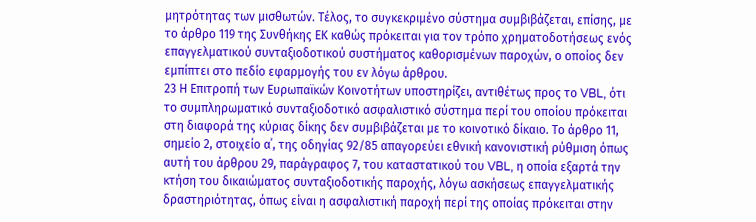μητρότητας των μισθωτών. Τέλος, το συγκεκριμένο σύστημα συμβιβάζεται, επίσης, με το άρθρο 119 της Συνθήκης ΕΚ καθώς πρόκειται για τον τρόπο χρηματοδοτήσεως ενός επαγγελματικού συνταξιοδοτικού συστήματος καθορισμένων παροχών, ο οποίος δεν εμπίπτει στο πεδίο εφαρμογής του εν λόγω άρθρου.
23 Η Επιτροπή των Ευρωπαϊκών Κοινοτήτων υποστηρίζει, αντιθέτως προς το VBL, ότι το συμπληρωματικό συνταξιοδοτικό ασφαλιστικό σύστημα περί του οποίου πρόκειται στη διαφορά της κύριας δίκης δεν συμβιβάζεται με το κοινοτικό δίκαιο. Το άρθρο 11, σημείο 2, στοιχείο α΄, της οδηγίας 92/85 απαγορεύει εθνική κανονιστική ρύθμιση όπως αυτή του άρθρου 29, παράγραφος 7, του καταστατικού του VBL, η οποία εξαρτά την κτήση του δικαιώματος συνταξιοδοτικής παροχής, λόγω ασκήσεως επαγγελματικής δραστηριότητας, όπως είναι η ασφαλιστική παροχή περί της οποίας πρόκειται στην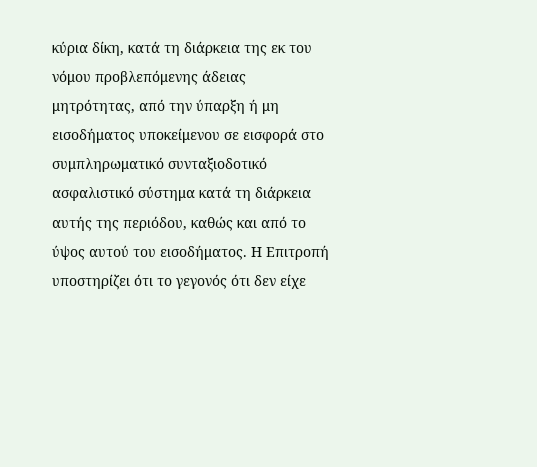κύρια δίκη, κατά τη διάρκεια της εκ του νόμου προβλεπόμενης άδειας μητρότητας, από την ύπαρξη ή μη εισοδήματος υποκείμενου σε εισφορά στο συμπληρωματικό συνταξιοδοτικό ασφαλιστικό σύστημα κατά τη διάρκεια αυτής της περιόδου, καθώς και από το ύψος αυτού του εισοδήματος. Η Επιτροπή υποστηρίζει ότι το γεγονός ότι δεν είχε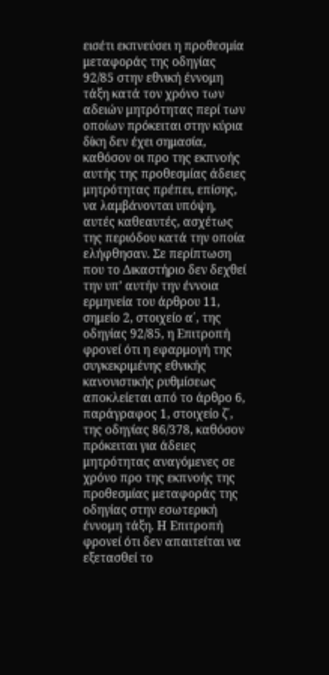εισέτι εκπνεύσει η προθεσμία μεταφοράς της οδηγίας 92/85 στην εθνική έννομη τάξη κατά τον χρόνο των αδειών μητρότητας περί των οποίων πρόκειται στην κύρια δίκη δεν έχει σημασία, καθόσον οι προ της εκπνοής αυτής της προθεσμίας άδειες μητρότητας πρέπει, επίσης, να λαμβάνονται υπόψη, αυτές καθεαυτές, ασχέτως της περιόδου κατά την οποία ελήφθησαν. Σε περίπτωση που το Δικαστήριο δεν δεχθεί την υπ’ αυτήν την έννοια ερμηνεία του άρθρου 11, σημείο 2, στοιχείο α΄, της οδηγίας 92/85, η Επιτροπή φρονεί ότι η εφαρμογή της συγκεκριμένης εθνικής κανονιστικής ρυθμίσεως αποκλείεται από το άρθρο 6, παράγραφος 1, στοιχείο ζ΄, της οδηγίας 86/378, καθόσον πρόκειται για άδειες μητρότητας αναγόμενες σε χρόνο προ της εκπνοής της προθεσμίας μεταφοράς της οδηγίας στην εσωτερική έννομη τάξη. Η Επιτροπή φρονεί ότι δεν απαιτείται να εξετασθεί το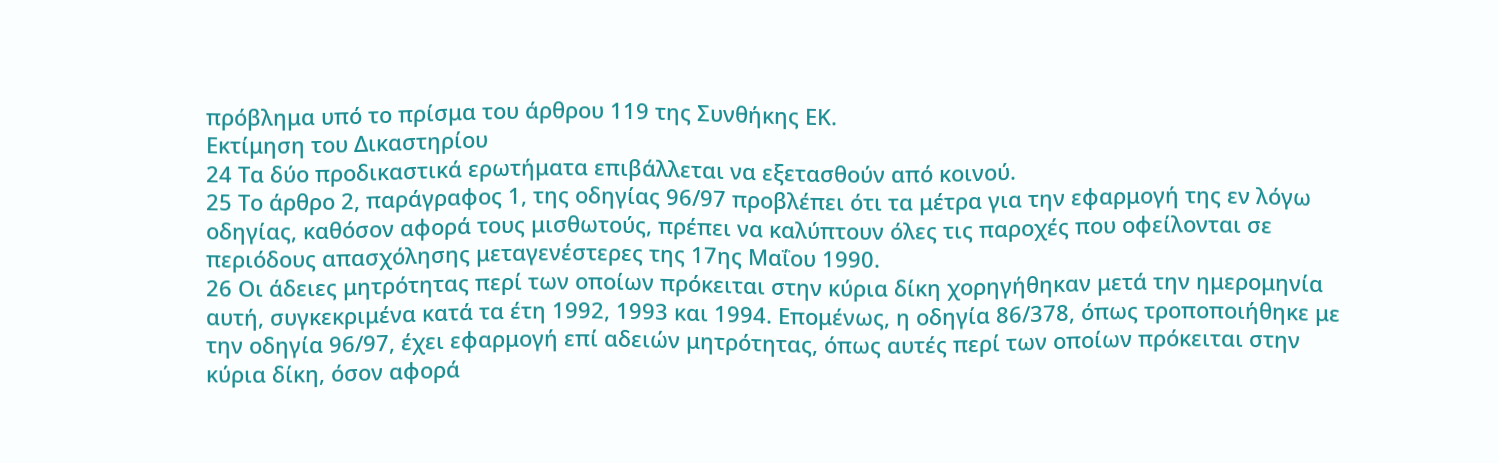πρόβλημα υπό το πρίσμα του άρθρου 119 της Συνθήκης ΕΚ.
Εκτίμηση του Δικαστηρίου
24 Τα δύο προδικαστικά ερωτήματα επιβάλλεται να εξετασθούν από κοινού.
25 Το άρθρο 2, παράγραφος 1, της οδηγίας 96/97 προβλέπει ότι τα μέτρα για την εφαρμογή της εν λόγω οδηγίας, καθόσον αφορά τους μισθωτούς, πρέπει να καλύπτουν όλες τις παροχές που οφείλονται σε περιόδους απασχόλησης μεταγενέστερες της 17ης Μαΐου 1990.
26 Οι άδειες μητρότητας περί των οποίων πρόκειται στην κύρια δίκη χορηγήθηκαν μετά την ημερομηνία αυτή, συγκεκριμένα κατά τα έτη 1992, 1993 και 1994. Επομένως, η οδηγία 86/378, όπως τροποποιήθηκε με την οδηγία 96/97, έχει εφαρμογή επί αδειών μητρότητας, όπως αυτές περί των οποίων πρόκειται στην κύρια δίκη, όσον αφορά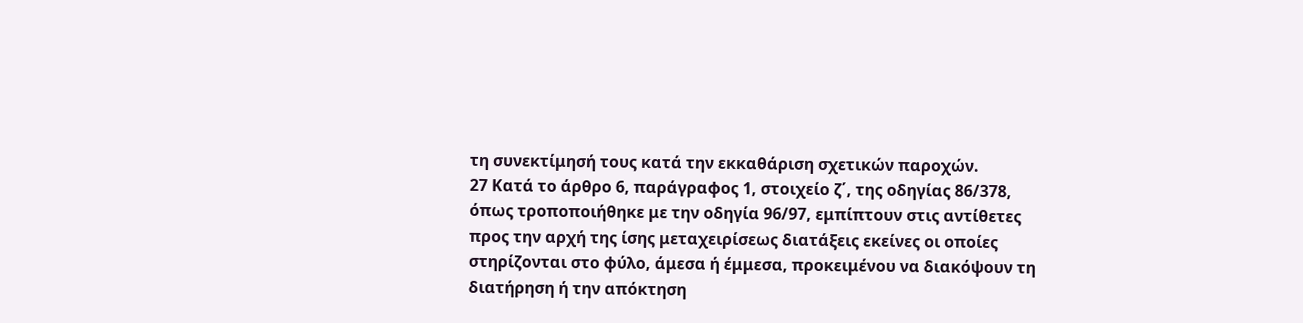τη συνεκτίμησή τους κατά την εκκαθάριση σχετικών παροχών.
27 Κατά το άρθρο 6, παράγραφος 1, στοιχείο ζ΄, της οδηγίας 86/378, όπως τροποποιήθηκε με την οδηγία 96/97, εμπίπτουν στις αντίθετες προς την αρχή της ίσης μεταχειρίσεως διατάξεις εκείνες οι οποίες στηρίζονται στο φύλο, άμεσα ή έμμεσα, προκειμένου να διακόψουν τη διατήρηση ή την απόκτηση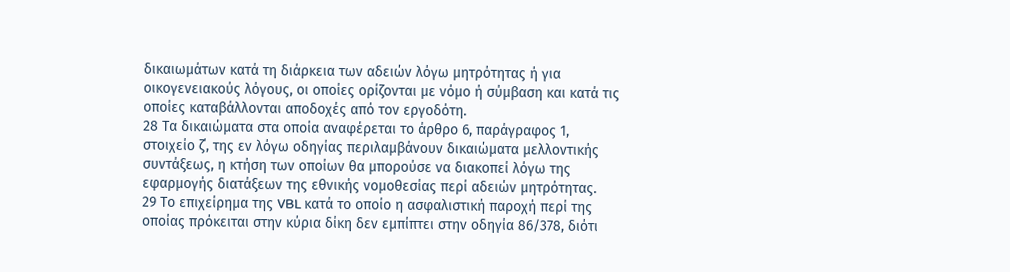δικαιωμάτων κατά τη διάρκεια των αδειών λόγω μητρότητας ή για οικογενειακούς λόγους, οι οποίες ορίζονται με νόμο ή σύμβαση και κατά τις οποίες καταβάλλονται αποδοχές από τον εργοδότη.
28 Τα δικαιώματα στα οποία αναφέρεται το άρθρο 6, παράγραφος 1, στοιχείο ζ΄, της εν λόγω οδηγίας περιλαμβάνουν δικαιώματα μελλοντικής συντάξεως, η κτήση των οποίων θα μπορούσε να διακοπεί λόγω της εφαρμογής διατάξεων της εθνικής νομοθεσίας περί αδειών μητρότητας.
29 Το επιχείρημα της VBL κατά το οποίο η ασφαλιστική παροχή περί της οποίας πρόκειται στην κύρια δίκη δεν εμπίπτει στην οδηγία 86/378, διότι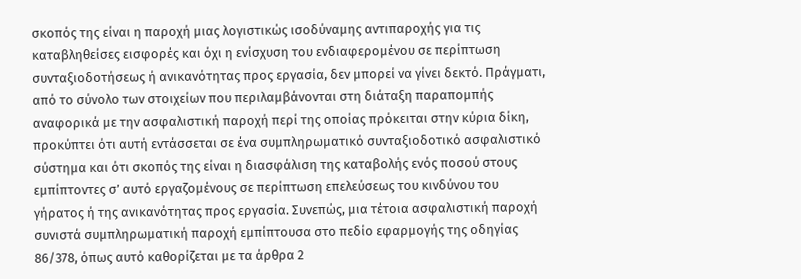σκοπός της είναι η παροχή μιας λογιστικώς ισοδύναμης αντιπαροχής για τις καταβληθείσες εισφορές και όχι η ενίσχυση του ενδιαφερομένου σε περίπτωση συνταξιοδοτήσεως ή ανικανότητας προς εργασία, δεν μπορεί να γίνει δεκτό. Πράγματι, από το σύνολο των στοιχείων που περιλαμβάνονται στη διάταξη παραπομπής αναφορικά με την ασφαλιστική παροχή περί της οποίας πρόκειται στην κύρια δίκη, προκύπτει ότι αυτή εντάσσεται σε ένα συμπληρωματικό συνταξιοδοτικό ασφαλιστικό σύστημα και ότι σκοπός της είναι η διασφάλιση της καταβολής ενός ποσού στους εμπίπτοντες σ’ αυτό εργαζομένους σε περίπτωση επελεύσεως του κινδύνου του γήρατος ή της ανικανότητας προς εργασία. Συνεπώς, μια τέτοια ασφαλιστική παροχή συνιστά συμπληρωματική παροχή εμπίπτουσα στο πεδίο εφαρμογής της οδηγίας 86/378, όπως αυτό καθορίζεται με τα άρθρα 2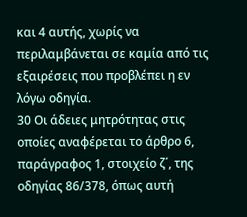και 4 αυτής, χωρίς να περιλαμβάνεται σε καμία από τις εξαιρέσεις που προβλέπει η εν λόγω οδηγία.
30 Οι άδειες μητρότητας στις οποίες αναφέρεται το άρθρο 6, παράγραφος 1, στοιχείο ζ΄, της οδηγίας 86/378, όπως αυτή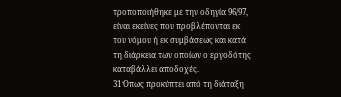τροποποιήθηκε με την οδηγία 96/97, είναι εκείνες που προβλέπονται εκ του νόμου ή εκ συμβάσεως και κατά τη διάρκεια των οποίων ο εργοδότης καταβάλλει αποδοχές.
31 Όπως προκύπτει από τη διάταξη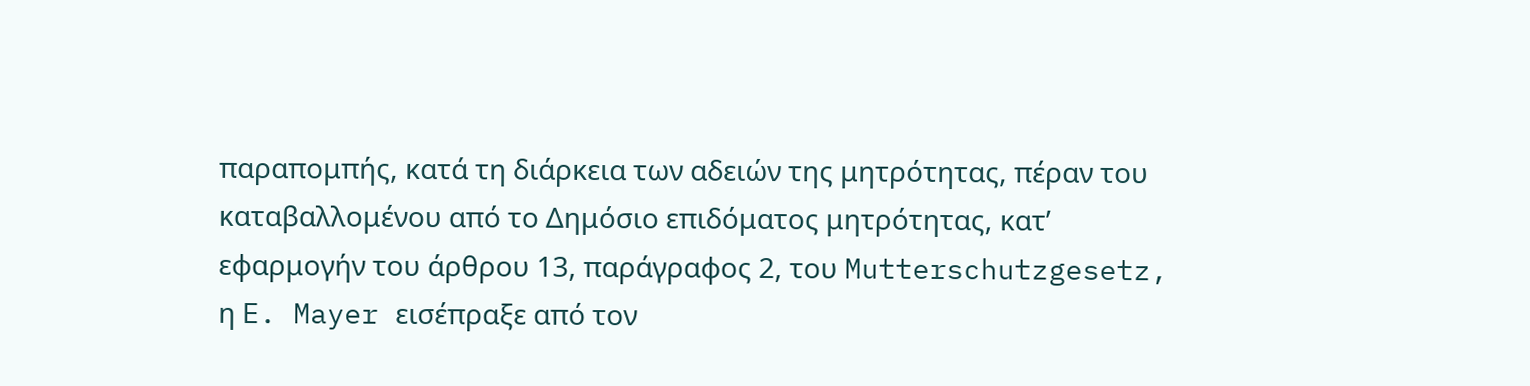παραπομπής, κατά τη διάρκεια των αδειών της μητρότητας, πέραν του καταβαλλομένου από το Δημόσιο επιδόματος μητρότητας, κατ’ εφαρμογήν του άρθρου 13, παράγραφος 2, του Mutterschutzgesetz, η E. Mayer εισέπραξε από τον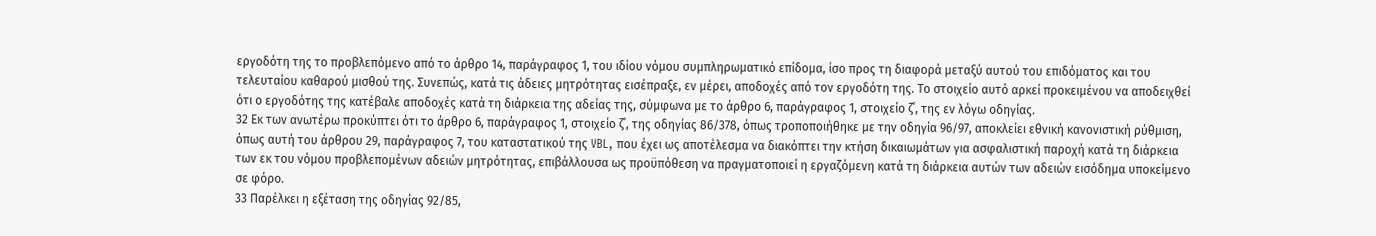εργοδότη της το προβλεπόμενο από το άρθρο 14, παράγραφος 1, του ιδίου νόμου συμπληρωματικό επίδομα, ίσο προς τη διαφορά μεταξύ αυτού του επιδόματος και του τελευταίου καθαρού μισθού της. Συνεπώς, κατά τις άδειες μητρότητας εισέπραξε, εν μέρει, αποδοχές από τον εργοδότη της. Το στοιχείο αυτό αρκεί προκειμένου να αποδειχθεί ότι ο εργοδότης της κατέβαλε αποδοχές κατά τη διάρκεια της αδείας της, σύμφωνα με το άρθρο 6, παράγραφος 1, στοιχείο ζ΄, της εν λόγω οδηγίας.
32 Εκ των ανωτέρω προκύπτει ότι το άρθρο 6, παράγραφος 1, στοιχείο ζ΄, της οδηγίας 86/378, όπως τροποποιήθηκε με την οδηγία 96/97, αποκλείει εθνική κανονιστική ρύθμιση, όπως αυτή του άρθρου 29, παράγραφος 7, του καταστατικού της VBL, που έχει ως αποτέλεσμα να διακόπτει την κτήση δικαιωμάτων για ασφαλιστική παροχή κατά τη διάρκεια των εκ του νόμου προβλεπομένων αδειών μητρότητας, επιβάλλουσα ως προϋπόθεση να πραγματοποιεί η εργαζόμενη κατά τη διάρκεια αυτών των αδειών εισόδημα υποκείμενο σε φόρο.
33 Παρέλκει η εξέταση της οδηγίας 92/85,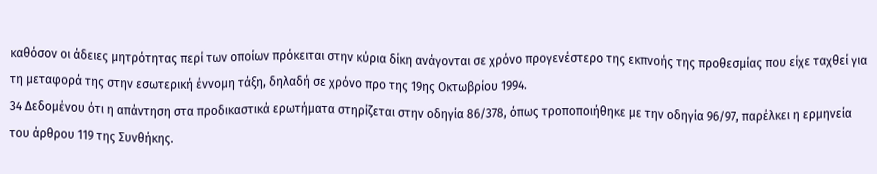καθόσον οι άδειες μητρότητας περί των οποίων πρόκειται στην κύρια δίκη ανάγονται σε χρόνο προγενέστερο της εκπνοής της προθεσμίας που είχε ταχθεί για τη μεταφορά της στην εσωτερική έννομη τάξη, δηλαδή σε χρόνο προ της 19ης Οκτωβρίου 1994.
34 Δεδομένου ότι η απάντηση στα προδικαστικά ερωτήματα στηρίζεται στην οδηγία 86/378, όπως τροποποιήθηκε με την οδηγία 96/97, παρέλκει η ερμηνεία του άρθρου 119 της Συνθήκης.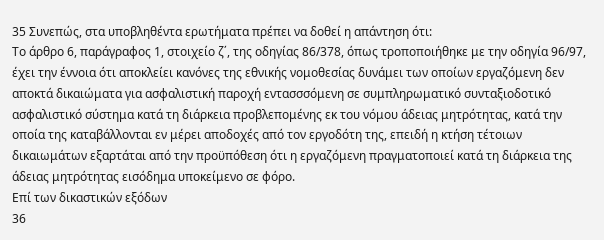35 Συνεπώς, στα υποβληθέντα ερωτήματα πρέπει να δοθεί η απάντηση ότι:
Το άρθρο 6, παράγραφος 1, στοιχείο ζ΄, της οδηγίας 86/378, όπως τροποποιήθηκε με την οδηγία 96/97, έχει την έννοια ότι αποκλείει κανόνες της εθνικής νομοθεσίας δυνάμει των οποίων εργαζόμενη δεν αποκτά δικαιώματα για ασφαλιστική παροχή εντασσσόμενη σε συμπληρωματικό συνταξιοδοτικό ασφαλιστικό σύστημα κατά τη διάρκεια προβλεπομένης εκ του νόμου άδειας μητρότητας, κατά την οποία της καταβάλλονται εν μέρει αποδοχές από τον εργοδότη της, επειδή η κτήση τέτοιων δικαιωμάτων εξαρτάται από την προϋπόθεση ότι η εργαζόμενη πραγματοποιεί κατά τη διάρκεια της άδειας μητρότητας εισόδημα υποκείμενο σε φόρο.
Επί των δικαστικών εξόδων
36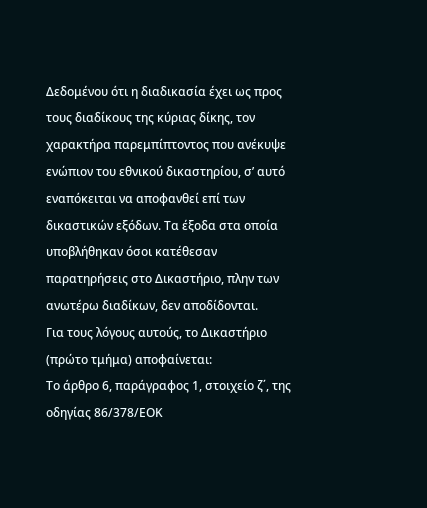Δεδομένου ότι η διαδικασία έχει ως προς τους διαδίκους της κύριας δίκης, τον χαρακτήρα παρεμπίπτοντος που ανέκυψε ενώπιον του εθνικού δικαστηρίου, σ’ αυτό εναπόκειται να αποφανθεί επί των δικαστικών εξόδων. Τα έξοδα στα οποία υποβλήθηκαν όσοι κατέθεσαν παρατηρήσεις στο Δικαστήριο, πλην των ανωτέρω διαδίκων, δεν αποδίδονται.
Για τους λόγους αυτούς, το Δικαστήριο (πρώτο τμήμα) αποφαίνεται:
Το άρθρο 6, παράγραφος 1, στοιχείο ζ΄, της οδηγίας 86/378/ΕΟΚ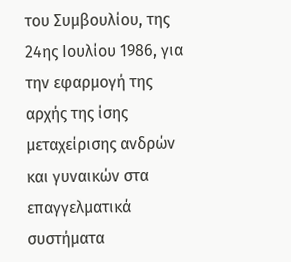του Συμβουλίου, της 24ης Ιουλίου 1986, για την εφαρμογή της αρχής της ίσης μεταχείρισης ανδρών και γυναικών στα επαγγελματικά συστήματα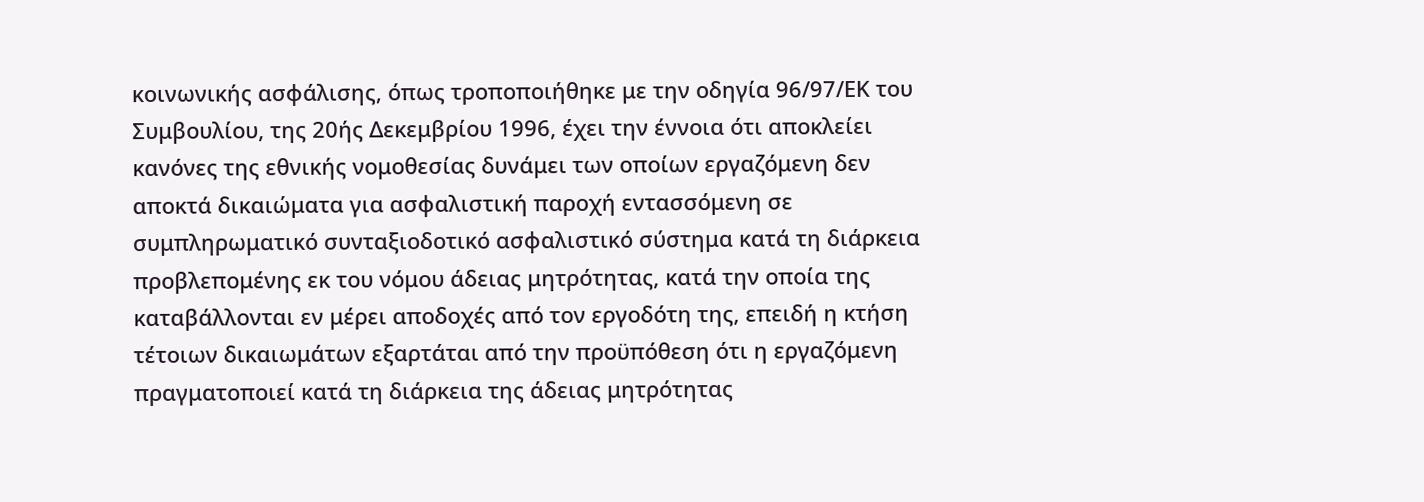κοινωνικής ασφάλισης, όπως τροποποιήθηκε με την οδηγία 96/97/ΕΚ του Συμβουλίου, της 20ής Δεκεμβρίου 1996, έχει την έννοια ότι αποκλείει κανόνες της εθνικής νομοθεσίας δυνάμει των οποίων εργαζόμενη δεν αποκτά δικαιώματα για ασφαλιστική παροχή εντασσόμενη σε συμπληρωματικό συνταξιοδοτικό ασφαλιστικό σύστημα κατά τη διάρκεια προβλεπομένης εκ του νόμου άδειας μητρότητας, κατά την οποία της καταβάλλονται εν μέρει αποδοχές από τον εργοδότη της, επειδή η κτήση τέτοιων δικαιωμάτων εξαρτάται από την προϋπόθεση ότι η εργαζόμενη πραγματοποιεί κατά τη διάρκεια της άδειας μητρότητας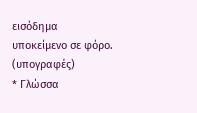εισόδημα υποκείμενο σε φόρο.
(υπογραφές)
* Γλώσσα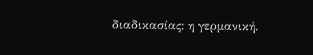διαδικασίας: η γερμανική.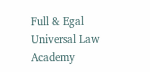Full & Egal Universal Law Academy